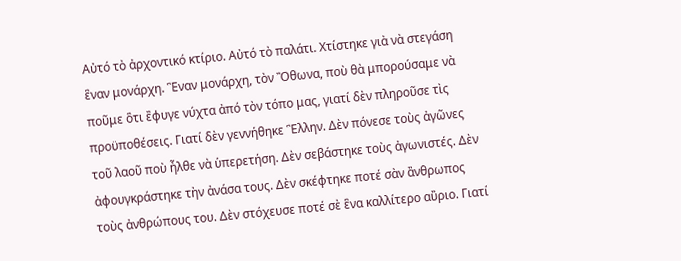Αὐτό τὸ ἀρχοντικό κτίριο. Αὐτό τὸ παλάτι. Χτίστηκε γιὰ νὰ στεγάση ἓναν μονάρχη. Ἓναν μονάρχη, τὸν Ὂθωνα, ποὺ θὰ μπορούσαμε νὰ ποῦμε ὃτι ἒφυγε νύχτα ἀπό τὸν τόπο μας, γιατί δὲν πληροῦσε τὶς προϋποθέσεις. Γιατί δὲν γεννήθηκε Ἓλλην. Δὲν πόνεσε τοὺς ἀγῶνες τοῦ λαοῦ ποὺ ἦλθε νὰ ὑπερετήση. Δὲν σεβάστηκε τοὺς ἀγωνιστές. Δὲν ἀφουγκράστηκε τὴν ἀνάσα τους. Δὲν σκέφτηκε ποτέ σὰν ἂνθρωπος τοὺς ἀνθρώπους του. Δὲν στόχευσε ποτέ σὲ ἓνα καλλίτερο αὒριο. Γιατί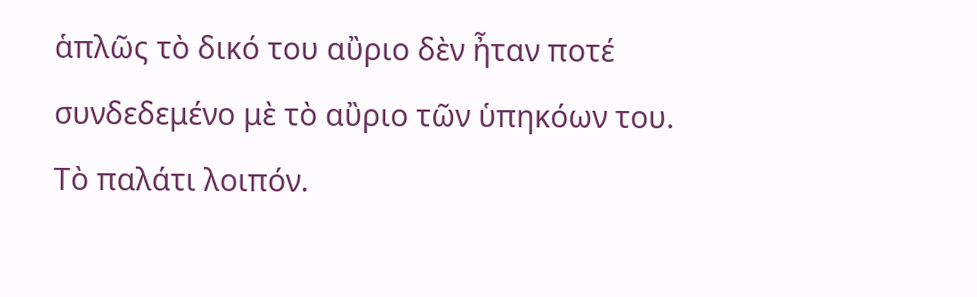ἁπλῶς τὸ δικό του αὒριο δὲν ἦταν ποτέ συνδεδεμένο μὲ τὸ αὒριο τῶν ὑπηκόων του.
Τὸ παλάτι λοιπόν.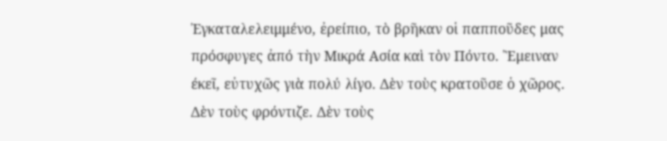Ἐγκαταλελειμμένο, ἐρείπιο, τὸ βρῆκαν οἱ παπποῦδες μας πρόσφυγες ἀπό τὴν Μικρά Ασία καὶ τὸν Πόντο. Ἒμειναν έκεῖ, εὐτυχῶς γιὰ πολύ λίγο. Δὲν τοὺς κρατοῦσε ὁ χῶρος. Δὲν τοὺς φρόντιζε. Δὲν τοὺς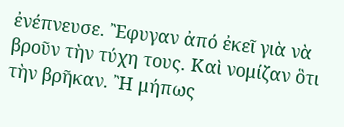ἐνέπνευσε. Ἒφυγαν ἀπό ἐκεῖ γιὰ νὰ βροῦν τὴν τύχη τους. Καὶ νομίζαν ὃτι τὴν βρῆκαν. Ἢ μήπως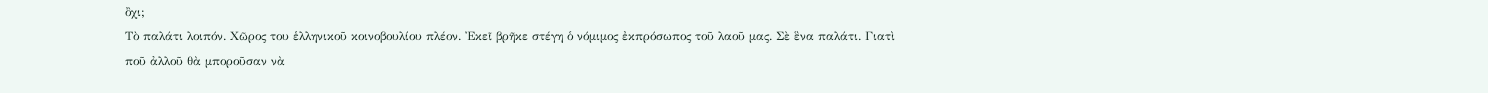ὂχι;
Τὸ παλάτι λοιπόν. Χῶρος του ἑλληνικοῦ κοινοβουλίου πλέον. Ἐκεῖ βρῆκε στέγη ὁ νόμιμος ἐκπρόσωπος τοῦ λαοῦ μας. Σὲ ἓνα παλάτι. Γιατὶ ποῦ ἀλλοῦ θὰ μποροῦσαν νὰ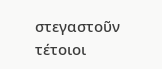στεγαστοῦν τέτοιοι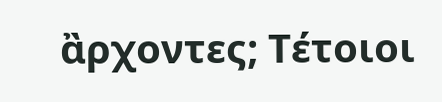ἂρχοντες; Τέτοιοι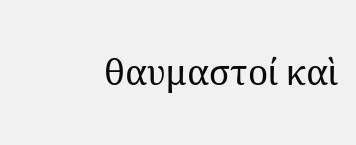θαυμαστοί καὶ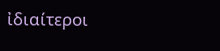ἰδιαίτεροι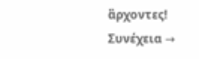ἂρχοντες! Συνέχεια →